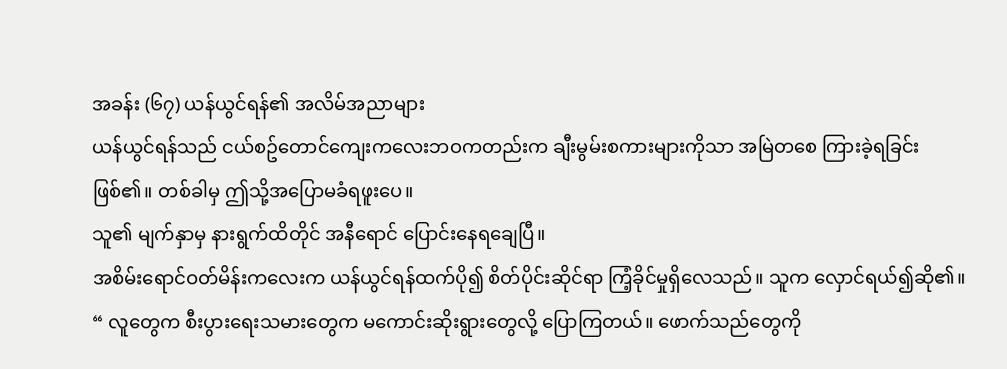အခန်း (၆၇) ယန်ယွင်ရန်၏ အလိမ်အညာများ
ယန်ယွင်ရန်သည် ငယ်စဥ်တောင်ကျေးကလေးဘဝကတည်းက ချီးမွမ်းစကားများကိုသာ အမြဲတစေ ကြားခဲ့ရခြင်း ဖြစ်၏။ တစ်ခါမှ ဤသို့အပြောမခံရဖူးပေ။
သူ၏ မျက်နှာမှ နားရွက်ထိတိုင် အနီရောင် ပြောင်းနေရချေပြီ။
အစိမ်းရောင်ဝတ်မိန်းကလေးက ယန်ယွင်ရန်ထက်ပို၍ စိတ်ပိုင်းဆိုင်ရာ ကြံ့ခိုင်မှုရှိလေသည်။ သူက လှောင်ရယ်၍ဆို၏။
“ လူတွေက စီးပွားရေးသမားတွေက မကောင်းဆိုးရွားတွေလို့ ပြောကြတယ်။ ဖောက်သည်တွေကို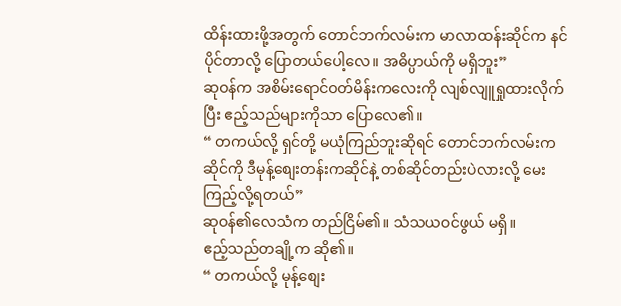ထိန်းထားဖို့အတွက် တောင်ဘက်လမ်းက မာလာထန်းဆိုင်က နင်ပိုင်တာလို့ ပြောတယ်ပေါ့လေ။ အဓိပ္ပာယ်ကို မရှိဘူး”
ဆုဝန်က အစိမ်းရောင်ဝတ်မိန်းကလေးကို လျစ်လျူရှုထားလိုက်ပြီး ဧည့်သည်များကိုသာ ပြောလေ၏။
“ တကယ်လို့ ရှင်တို့ မယုံကြည်ဘူးဆိုရင် တောင်ဘက်လမ်းကဆိုင်ကို ဒီမုန့်စျေးတန်းကဆိုင်နဲ့ တစ်ဆိုင်တည်းပဲလားလို့ မေးကြည့်လို့ရတယ်”
ဆုဝန်၏လေသံက တည်ငြိမ်၏။ သံသယဝင်ဖွယ် မရှိ။
ဧည့်သည်တချို့က ဆို၏။
“ တကယ်လို့ မုန့်စျေး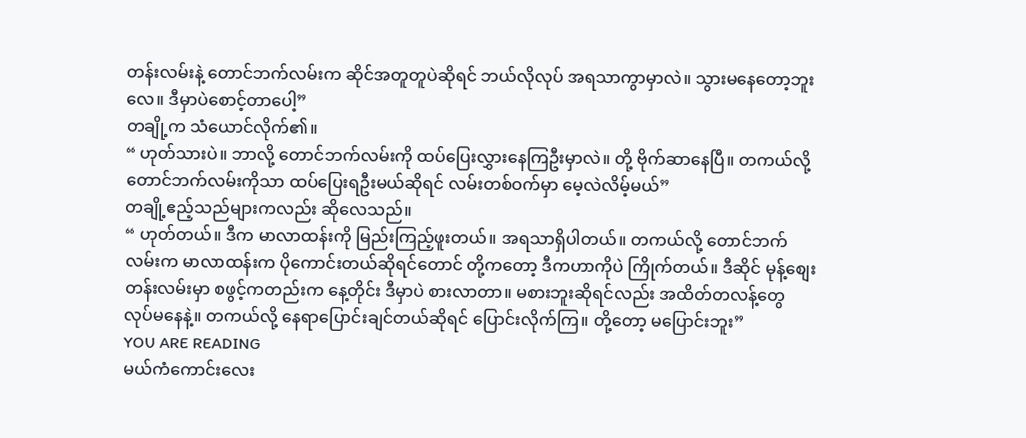တန်းလမ်းနဲ့ တောင်ဘက်လမ်းက ဆိုင်အတူတူပဲဆိုရင် ဘယ်လိုလုပ် အရသာကွာမှာလဲ။ သွားမနေတော့ဘူးလေ။ ဒီမှာပဲစောင့်တာပေါ့”
တချို့က သံယောင်လိုက်၏။
“ ဟုတ်သားပဲ။ ဘာလို့ တောင်ဘက်လမ်းကို ထပ်ပြေးလွှားနေကြဦးမှာလဲ။ တို့ ဗိုက်ဆာနေပြီ။ တကယ်လို့ တောင်ဘက်လမ်းကိုသာ ထပ်ပြေးရဦးမယ်ဆိုရင် လမ်းတစ်ဝက်မှာ မေ့လဲလိမ့်မယ်”
တချို့ဧည့်သည်များကလည်း ဆိုလေသည်။
“ ဟုတ်တယ်။ ဒီက မာလာထန်းကို မြည်းကြည့်ဖူးတယ်။ အရသာရှိပါတယ်။ တကယ်လို့ တောင်ဘက်လမ်းက မာလာထန်းက ပိုကောင်းတယ်ဆိုရင်တောင် တို့ကတော့ ဒီကဟာကိုပဲ ကြိုက်တယ်။ ဒီဆိုင် မုန့်စျေးတန်းလမ်းမှာ စဖွင့်ကတည်းက နေ့တိုင်း ဒီမှာပဲ စားလာတာ။ မစားဘူးဆိုရင်လည်း အထိတ်တလန့်တွေ လုပ်မနေနဲ့။ တကယ်လို့ နေရာပြောင်းချင်တယ်ဆိုရင် ပြောင်းလိုက်ကြ။ တို့တော့ မပြောင်းဘူး”
YOU ARE READING
မယ်ကံကောင်းလေး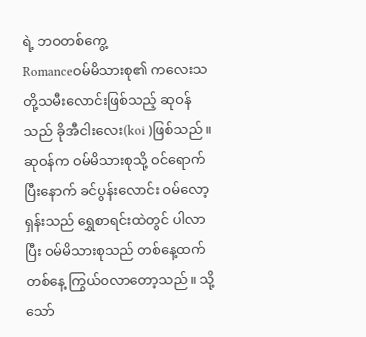ရဲ့ ဘဝတစ်ကွေ့
Romanceဝမ်မိသားစု၏ ကလေးသတို့သမီးလောင်းဖြစ်သည့် ဆုဝန်သည် ခိုအီငါးလေး(koi )ဖြစ်သည်။ ဆုဝန်က ဝမ်မိသားစုသို့ ဝင်ရောက်ပြီးနောက် ခင်ပွန်းလောင်း ဝမ်လော့ရှန်းသည် ရွှေစာရင်းထဲတွင် ပါလာပြီး ဝမ်မိသားစုသည် တစ်နေ့ထက်တစ်နေ့ ကြွယ်၀လာတော့သည်။ သို့သော်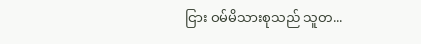ငြား ဝမ်မိသားစုသည် သူတ...